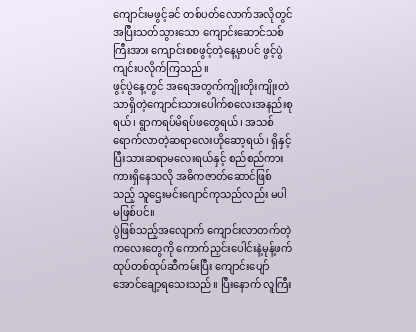ကျောင်းမဖွင့်ခင် တစ်ပတ်လောက်အလိုတွင်အပြီးသတ်သွားသော ကျောင်းဆောင်သစ်ကြီးအား ကျောင်းစစဖွင့်တဲ့နေ့မှာပင် ဖွင့်ပွဲကျင်းပလိုက်ကြသည်။
ဖွင့်ပွဲနေ့တွင် အရေအတွက်ကျိုးတိုးကျိုးတဲသာရှိတဲ့ကျောင်းသားပေါက်စလေးအနည်းစုရယ်၊ ရွာကရပ်မိရပ်ဖတွေရယ်၊ အသစ်ရောက်လာတဲ့ဆရာလေးဟိုဆော့ရယ်၊ ရှိနှင့်ပြီးသားဆရာမလေးရယ်နှင့် စည်စည်ကားကားရှိနေသလို အဓိကဇာတ်ဆောင်ဖြစ်သည့် သူဌေးမင်းဂျောင်ကုသည်လည်း မပါမဖြစ်ပင်။
ပွဲဖြစ်သည့်အလျောက် ကျောင်းလာတက်တဲ့ကလေးတွေကို ကောက်ညှင်းပေါင်းနဲ့မုန့်ဖက်ထုပ်တစ်ထုပ်ဆီကမ်းပြီး ကျောင်းပျော်အောင်ချော့ရသေးသည်။ ပြီးနောက် လူကြီး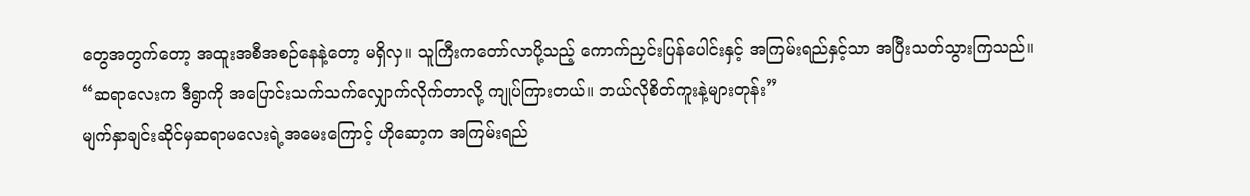တွေအတွက်တော့ အထူးအစီအစဉ်နေနဲ့တော့ မရှိလှ။ သူကြီးကတော်လာပို့သည့် ကောက်ညှင်းပြန်ပေါင်းနှင့် အကြမ်းရည်နှင့်သာ အပြီးသတ်သွားကြသည်။
“ဆရာလေးက ဒီရွာကို အပြောင်းသက်သက်လျှောက်လိုက်တာလို့ ကျုပ်ကြားတယ်။ ဘယ်လိုစိတ်ကူးနဲ့များတုန်း”
မျက်နှာချင်းဆိုင်မှဆရာမလေးရဲ့အမေးကြောင့် ဟိုဆော့က အကြမ်းရည်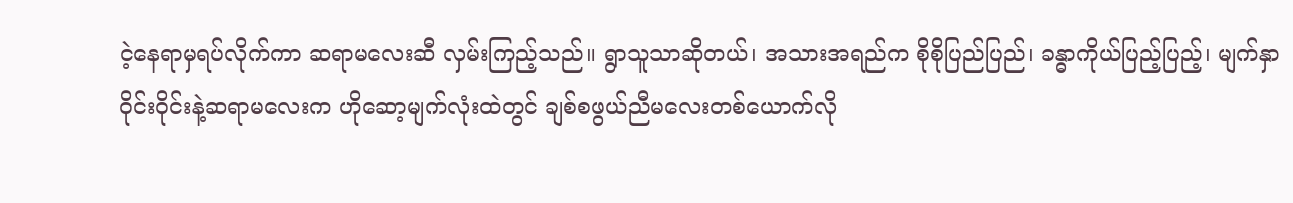ငဲ့နေရာမှရပ်လိုက်ကာ ဆရာမလေးဆီ လှမ်းကြည့်သည်။ ရွာသူသာဆိုတယ်၊ အသားအရည်က စိုစိုပြည်ပြည်၊ ခန္ဓာကိုယ်ပြည့်ပြည့်၊ မျက်နှာဝိုင်းဝိုင်းနဲ့ဆရာမလေးက ဟိုဆော့မျက်လုံးထဲတွင် ချစ်စဖွယ်ညီမလေးတစ်ယောက်လို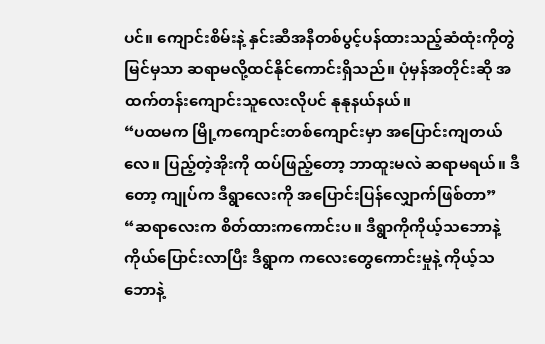ပင်။ ကျောင်းစိမ်းနဲ့ နှင်းဆီအနီတစ်ပွင့်ပန်ထားသည့်ဆံထုံးကိုတွဲမြင်မှသာ ဆရာမလို့ထင်နိုင်ကောင်းရှိသည်။ ပုံမှန်အတိုင်းဆို အထက်တန်းကျောင်းသူလေးလိုပင် နုနုနယ်နယ်။
“ပထမက မြို့ကကျောင်းတစ်ကျောင်းမှာ အပြောင်းကျတယ်လေ။ ပြည့်တဲ့အိုးကို ထပ်ဖြည့်တော့ ဘာထူးမလဲ ဆရာမရယ်။ ဒီတော့ ကျုပ်က ဒီရွာလေးကို အပြောင်းပြန်လျှောက်ဖြစ်တာ”
“ဆရာလေးက စိတ်ထားကကောင်းပ။ ဒီရွာကိုကိုယ့်သဘောနဲ့ကိုယ်ပြောင်းလာပြီး ဒီရွာက ကလေးတွေကောင်းမှုနဲ့ ကိုယ့်သဘောနဲ့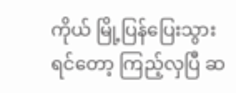ကိုယ် မြို့ပြန်ပြေးသွားရင်တော့ ကြည့်လှပြီ ဆ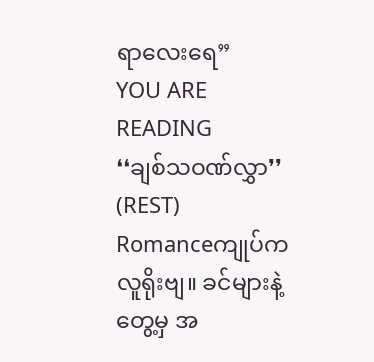ရာလေးရေ”
YOU ARE READING
❛❛ချစ်သဝဏ်လွှာ❜❜ (REST)
Romanceကျုပ်က လူရိုးဗျ။ ခင်များနဲ့တွေ့မှ အ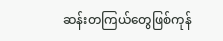ဆန်းတကြယ်တွေဖြစ်ကုန်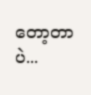တော့တာပဲ...